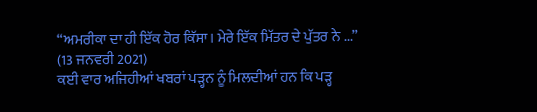“ਅਮਰੀਕਾ ਦਾ ਹੀ ਇੱਕ ਹੋਰ ਕਿੱਸਾ। ਮੇਰੇ ਇੱਕ ਮਿੱਤਰ ਦੇ ਪੁੱਤਰ ਨੇ ...”
(13 ਜਨਵਰੀ 2021)
ਕਈ ਵਾਰ ਅਜਿਹੀਆਂ ਖਬਰਾਂ ਪੜ੍ਹਨ ਨੂੰ ਮਿਲਦੀਆਂ ਹਨ ਕਿ ਪੜ੍ਹ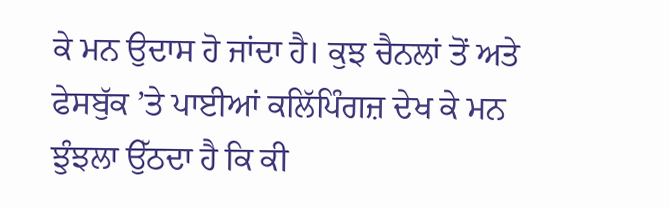ਕੇ ਮਨ ਉਦਾਸ ਹੋ ਜਾਂਦਾ ਹੈ। ਕੁਝ ਚੈਨਲਾਂ ਤੋਂ ਅਤੇ ਫੇਸਬੁੱਕ ’ਤੇ ਪਾਈਆਂ ਕਲਿੱਪਿੰਗਜ਼ ਦੇਖ ਕੇ ਮਨ ਝੁੰਝਲਾ ਉੱਠਦਾ ਹੈ ਕਿ ਕੀ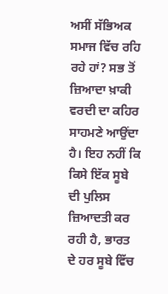ਅਸੀਂ ਸੱਭਿਅਕ ਸਮਾਜ ਵਿੱਚ ਰਹਿ ਰਹੇ ਹਾਂ? ਸਭ ਤੋਂ ਜ਼ਿਆਦਾ ਖ਼ਾਕੀ ਵਰਦੀ ਦਾ ਕਹਿਰ ਸਾਹਮਣੇ ਆਉਂਦਾ ਹੈ। ਇਹ ਨਹੀਂ ਕਿ ਕਿਸੇ ਇੱਕ ਸੂਬੇ ਦੀ ਪੁਲਿਸ ਜ਼ਿਆਦਤੀ ਕਰ ਰਹੀ ਹੈ, ਭਾਰਤ ਦੇ ਹਰ ਸੂਬੇ ਵਿੱਚ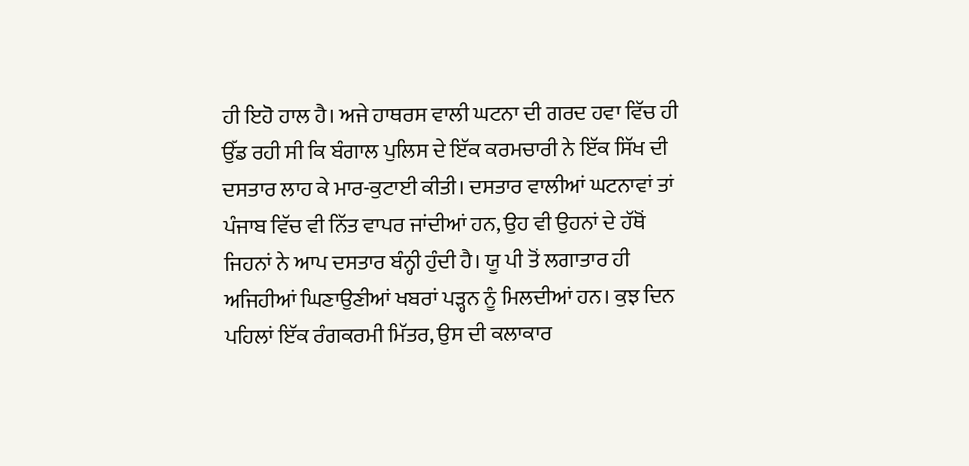ਹੀ ਇਹੋ ਹਾਲ ਹੈ। ਅਜੇ ਹਾਥਰਸ ਵਾਲੀ ਘਟਨਾ ਦੀ ਗਰਦ ਹਵਾ ਵਿੱਚ ਹੀ ਉੱਡ ਰਹੀ ਸੀ ਕਿ ਬੰਗਾਲ ਪੁਲਿਸ ਦੇ ਇੱਕ ਕਰਮਚਾਰੀ ਨੇ ਇੱਕ ਸਿੱਖ ਦੀ ਦਸਤਾਰ ਲਾਹ ਕੇ ਮਾਰ-ਕੁਟਾਈ ਕੀਤੀ। ਦਸਤਾਰ ਵਾਲੀਆਂ ਘਟਨਾਵਾਂ ਤਾਂ ਪੰਜਾਬ ਵਿੱਚ ਵੀ ਨਿੱਤ ਵਾਪਰ ਜਾਂਦੀਆਂ ਹਨ, ਉਹ ਵੀ ਉਹਨਾਂ ਦੇ ਹੱਥੋਂ ਜਿਹਨਾਂ ਨੇ ਆਪ ਦਸਤਾਰ ਬੰਨ੍ਹੀ ਹੁੰਦੀ ਹੈ। ਯੂ ਪੀ ਤੋਂ ਲਗਾਤਾਰ ਹੀ ਅਜਿਹੀਆਂ ਘਿਣਾਉਣੀਆਂ ਖਬਰਾਂ ਪੜ੍ਹਨ ਨੂੰ ਮਿਲਦੀਆਂ ਹਨ। ਕੁਝ ਦਿਨ ਪਹਿਲਾਂ ਇੱਕ ਰੰਗਕਰਮੀ ਮਿੱਤਰ, ਉਸ ਦੀ ਕਲਾਕਾਰ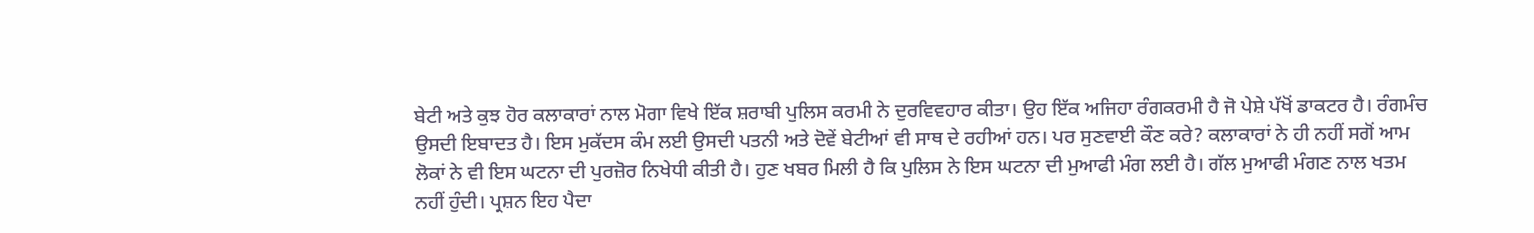ਬੇਟੀ ਅਤੇ ਕੁਝ ਹੋਰ ਕਲਾਕਾਰਾਂ ਨਾਲ ਮੋਗਾ ਵਿਖੇ ਇੱਕ ਸ਼ਰਾਬੀ ਪੁਲਿਸ ਕਰਮੀ ਨੇ ਦੁਰਵਿਵਹਾਰ ਕੀਤਾ। ਉਹ ਇੱਕ ਅਜਿਹਾ ਰੰਗਕਰਮੀ ਹੈ ਜੋ ਪੇਸ਼ੇ ਪੱਖੋਂ ਡਾਕਟਰ ਹੈ। ਰੰਗਮੰਚ ਉਸਦੀ ਇਬਾਦਤ ਹੈ। ਇਸ ਮੁਕੱਦਸ ਕੰਮ ਲਈ ਉਸਦੀ ਪਤਨੀ ਅਤੇ ਦੋਵੇਂ ਬੇਟੀਆਂ ਵੀ ਸਾਥ ਦੇ ਰਹੀਆਂ ਹਨ। ਪਰ ਸੁਣਵਾਈ ਕੌਣ ਕਰੇ? ਕਲਾਕਾਰਾਂ ਨੇ ਹੀ ਨਹੀਂ ਸਗੋਂ ਆਮ ਲੋਕਾਂ ਨੇ ਵੀ ਇਸ ਘਟਨਾ ਦੀ ਪੁਰਜ਼ੋਰ ਨਿਖੇਧੀ ਕੀਤੀ ਹੈ। ਹੁਣ ਖਬਰ ਮਿਲੀ ਹੈ ਕਿ ਪੁਲਿਸ ਨੇ ਇਸ ਘਟਨਾ ਦੀ ਮੁਆਫੀ ਮੰਗ ਲਈ ਹੈ। ਗੱਲ ਮੁਆਫੀ ਮੰਗਣ ਨਾਲ ਖਤਮ ਨਹੀਂ ਹੁੰਦੀ। ਪ੍ਰਸ਼ਨ ਇਹ ਪੈਦਾ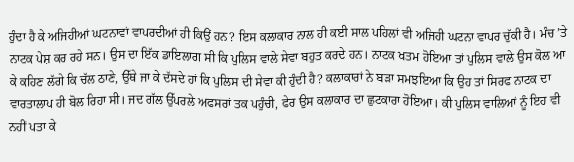ਹੁੰਦਾ ਹੈ ਕੇ ਅਜਿਹੀਆਂ ਘਟਨਾਵਾਂ ਵਾਪਰਦੀਆਂ ਹੀ ਕਿਉਂ ਹਨ? ਇਸ ਕਲਾਕਾਰ ਨਾਲ ਹੀ ਕਈ ਸਾਲ ਪਹਿਲਾਂ ਵੀ ਅਜਿਹੀ ਘਟਨਾ ਵਾਪਰ ਚੁੱਕੀ ਹੈ। ਮੰਚ ’ਤੇ ਨਾਟਕ ਪੇਸ਼ ਕਰ ਰਹੇ ਸਨ। ਉਸ ਦਾ ਇੱਕ ਡਾਇਲਾਗ ਸੀ ਕਿ ਪੁਲਿਸ ਵਾਲੇ ਸੇਵਾ ਬਹੁਤ ਕਰਦੇ ਹਨ। ਨਾਟਕ ਖਤਮ ਹੋਇਆ ਤਾਂ ਪੁਲਿਸ ਵਾਲੇ ਉਸ ਕੋਲ ਆ ਕੇ ਕਹਿਣ ਲੱਗੇ ਕਿ ਚੱਲ ਠਾਣੇ, ਉੱਥੇ ਜਾ ਕੇ ਦੱਸਦੇ ਹਾਂ ਕਿ ਪੁਲਿਸ ਦੀ ਸੇਵਾ ਕੀ ਹੁੰਦੀ ਹੈ? ਕਲਾਕਾਰਾਂ ਨੇ ਬੜਾ ਸਮਝਇਆ ਕਿ ਉਹ ਤਾਂ ਸਿਰਫ ਨਾਟਕ ਦਾ ਵਾਰਤਾਲਾਪ ਹੀ ਬੋਲ ਰਿਹਾ ਸੀ। ਜਦ ਗੱਲ ਉੱਪਰਲੇ ਅਫਸਰਾਂ ਤਕ ਪਹੁੰਚੀ, ਫੇਰ ਉਸ ਕਲਾਕਾਰ ਦਾ ਛੁਟਕਾਰਾ ਹੋਇਆ। ਕੀ ਪੁਲਿਸ ਵਾਲਿਆਂ ਨੂੰ ਇਹ ਵੀ ਨਹੀਂ ਪਤਾ ਕੇ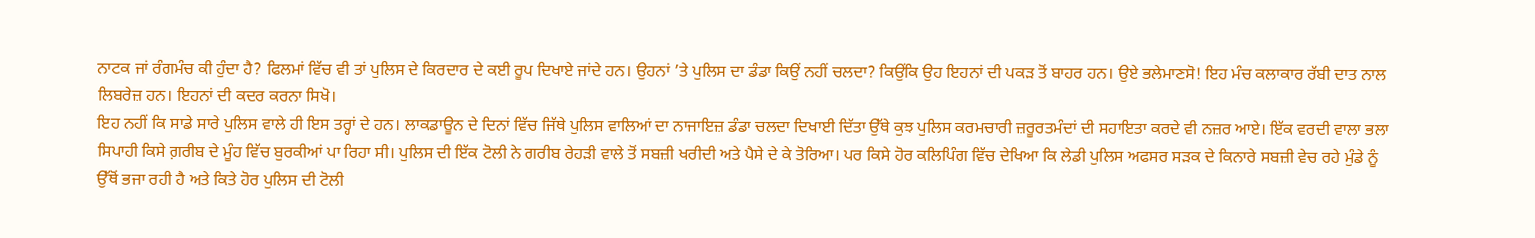ਨਾਟਕ ਜਾਂ ਰੰਗਮੰਚ ਕੀ ਹੁੰਦਾ ਹੈ? ਫਿਲਮਾਂ ਵਿੱਚ ਵੀ ਤਾਂ ਪੁਲਿਸ ਦੇ ਕਿਰਦਾਰ ਦੇ ਕਈ ਰੂਪ ਦਿਖਾਏ ਜਾਂਦੇ ਹਨ। ਉਹਨਾਂ ’ਤੇ ਪੁਲਿਸ ਦਾ ਡੰਡਾ ਕਿਉਂ ਨਹੀਂ ਚਲਦਾ? ਕਿਉਂਕਿ ਉਹ ਇਹਨਾਂ ਦੀ ਪਕੜ ਤੋਂ ਬਾਹਰ ਹਨ। ਉਏ ਭਲੇਮਾਣਸੋ! ਇਹ ਮੰਚ ਕਲਾਕਾਰ ਰੱਬੀ ਦਾਤ ਨਾਲ ਲਿਬਰੇਜ਼ ਹਨ। ਇਹਨਾਂ ਦੀ ਕਦਰ ਕਰਨਾ ਸਿਖੋ।
ਇਹ ਨਹੀਂ ਕਿ ਸਾਡੇ ਸਾਰੇ ਪੁਲਿਸ ਵਾਲੇ ਹੀ ਇਸ ਤਰ੍ਹਾਂ ਦੇ ਹਨ। ਲਾਕਡਾਊਨ ਦੇ ਦਿਨਾਂ ਵਿੱਚ ਜਿੱਥੇ ਪੁਲਿਸ ਵਾਲਿਆਂ ਦਾ ਨਾਜਾਇਜ਼ ਡੰਡਾ ਚਲਦਾ ਦਿਖਾਈ ਦਿੱਤਾ ਉੱਥੇ ਕੁਝ ਪੁਲਿਸ ਕਰਮਚਾਰੀ ਜ਼ਰੂਰਤਮੰਦਾਂ ਦੀ ਸਹਾਇਤਾ ਕਰਦੇ ਵੀ ਨਜ਼ਰ ਆਏ। ਇੱਕ ਵਰਦੀ ਵਾਲਾ ਭਲਾ ਸਿਪਾਹੀ ਕਿਸੇ ਗ਼ਰੀਬ ਦੇ ਮੂੰਹ ਵਿੱਚ ਬੁਰਕੀਆਂ ਪਾ ਰਿਹਾ ਸੀ। ਪੁਲਿਸ ਦੀ ਇੱਕ ਟੋਲੀ ਨੇ ਗਰੀਬ ਰੇਹੜੀ ਵਾਲੇ ਤੋਂ ਸਬਜ਼ੀ ਖਰੀਦੀ ਅਤੇ ਪੈਸੇ ਦੇ ਕੇ ਤੋਰਿਆ। ਪਰ ਕਿਸੇ ਹੋਰ ਕਲਿਪਿੰਗ ਵਿੱਚ ਦੇਖਿਆ ਕਿ ਲੇਡੀ ਪੁਲਿਸ ਅਫਸਰ ਸੜਕ ਦੇ ਕਿਨਾਰੇ ਸਬਜ਼ੀ ਵੇਚ ਰਹੇ ਮੁੰਡੇ ਨੂੰ ਉੱਥੋਂ ਭਜਾ ਰਹੀ ਹੈ ਅਤੇ ਕਿਤੇ ਹੋਰ ਪੁਲਿਸ ਦੀ ਟੋਲੀ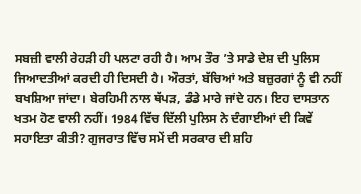ਸਬਜ਼ੀ ਵਾਲੀ ਰੇਹੜੀ ਹੀ ਪਲਟਾ ਰਹੀ ਹੈ। ਆਮ ਤੌਰ ’ਤੇ ਸਾਡੇ ਦੇਸ਼ ਦੀ ਪੁਲਿਸ ਜਿਆਦਤੀਆਂ ਕਰਦੀ ਹੀ ਦਿਸਦੀ ਹੈ। ਔਰਤਾਂ, ਬੱਚਿਆਂ ਅਤੇ ਬਜ਼ੁਰਗਾਂ ਨੂੰ ਵੀ ਨਹੀਂ ਬਖਸ਼ਿਆ ਜਾਂਦਾ। ਬੇਰਹਿਮੀ ਨਾਲ ਥੱਪੜ, ਡੰਡੇ ਮਾਰੇ ਜਾਂਦੇ ਹਨ। ਇਹ ਦਾਸਤਾਨ ਖਤਮ ਹੋਣ ਵਾਲੀ ਨਹੀਂ। 1984 ਵਿੱਚ ਦਿੱਲੀ ਪੁਲਿਸ ਨੇ ਦੰਗਾਈਆਂ ਦੀ ਕਿਵੇਂ ਸਹਾਇਤਾ ਕੀਤੀ? ਗੁਜਰਾਤ ਵਿੱਚ ਸਮੇਂ ਦੀ ਸਰਕਾਰ ਦੀ ਸ਼ਹਿ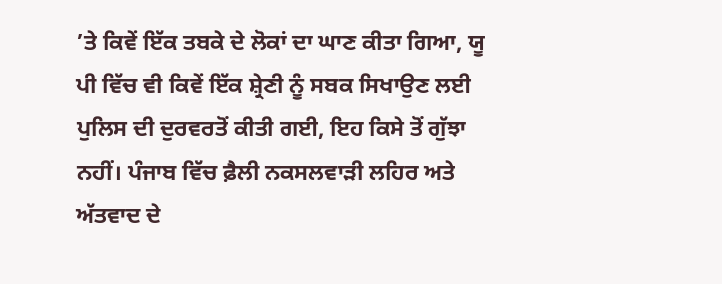’ਤੇ ਕਿਵੇਂ ਇੱਕ ਤਬਕੇ ਦੇ ਲੋਕਾਂ ਦਾ ਘਾਣ ਕੀਤਾ ਗਿਆ, ਯੂ ਪੀ ਵਿੱਚ ਵੀ ਕਿਵੇਂ ਇੱਕ ਸ਼੍ਰੇਣੀ ਨੂੰ ਸਬਕ ਸਿਖਾਉਣ ਲਈ ਪੁਲਿਸ ਦੀ ਦੁਰਵਰਤੋਂ ਕੀਤੀ ਗਈ, ਇਹ ਕਿਸੇ ਤੋਂ ਗੁੱਝਾ ਨਹੀਂ। ਪੰਜਾਬ ਵਿੱਚ ਫ਼ੈਲੀ ਨਕਸਲਵਾੜੀ ਲਹਿਰ ਅਤੇ ਅੱਤਵਾਦ ਦੇ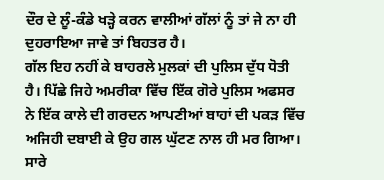ਦੌਰ ਦੇ ਲੂੰ-ਕੰਡੇ ਖੜ੍ਹੇ ਕਰਨ ਵਾਲੀਆਂ ਗੱਲਾਂ ਨੂੰ ਤਾਂ ਜੇ ਨਾ ਹੀ ਦੁਹਰਾਇਆ ਜਾਵੇ ਤਾਂ ਬਿਹਤਰ ਹੈ।
ਗੱਲ ਇਹ ਨਹੀਂ ਕੇ ਬਾਹਰਲੇ ਮੁਲਕਾਂ ਦੀ ਪੁਲਿਸ ਦੁੱਧ ਧੋਤੀ ਹੈ। ਪਿੱਛੇ ਜਿਹੇ ਅਮਰੀਕਾ ਵਿੱਚ ਇੱਕ ਗੋਰੇ ਪੁਲਿਸ ਅਫਸਰ ਨੇ ਇੱਕ ਕਾਲੇ ਦੀ ਗਰਦਨ ਆਪਣੀਆਂ ਬਾਹਾਂ ਦੀ ਪਕੜ ਵਿੱਚ ਅਜਿਹੀ ਦਬਾਈ ਕੇ ਉਹ ਗਲ ਘੁੱਟਣ ਨਾਲ ਹੀ ਮਰ ਗਿਆ। ਸਾਰੇ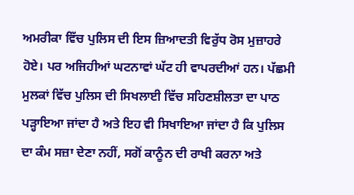ਅਮਰੀਕਾ ਵਿੱਚ ਪੁਲਿਸ ਦੀ ਇਸ ਜ਼ਿਆਦਤੀ ਵਿਰੁੱਧ ਰੋਸ ਮੁਜ਼ਾਹਰੇ ਹੋਏ। ਪਰ ਅਜਿਹੀਆਂ ਘਟਨਾਵਾਂ ਘੱਟ ਹੀ ਵਾਪਰਦੀਆਂ ਹਨ। ਪੱਛਮੀ ਮੁਲਕਾਂ ਵਿੱਚ ਪੁਲਿਸ ਦੀ ਸਿਖਲਾਈ ਵਿੱਚ ਸਹਿਣਸ਼ੀਲਤਾ ਦਾ ਪਾਠ ਪੜ੍ਹਾਇਆ ਜਾਂਦਾ ਹੈ ਅਤੇ ਇਹ ਵੀ ਸਿਖਾਇਆ ਜਾਂਦਾ ਹੈ ਕਿ ਪੁਲਿਸ ਦਾ ਕੰਮ ਸਜ਼ਾ ਦੇਣਾ ਨਹੀਂ, ਸਗੋਂ ਕਾਨੂੰਨ ਦੀ ਰਾਖੀ ਕਰਨਾ ਅਤੇ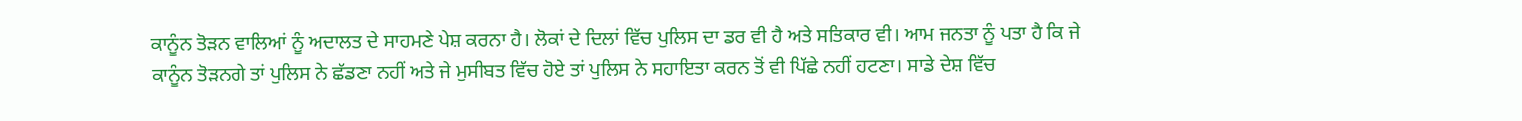ਕਾਨੂੰਨ ਤੋੜਨ ਵਾਲਿਆਂ ਨੂੰ ਅਦਾਲਤ ਦੇ ਸਾਹਮਣੇ ਪੇਸ਼ ਕਰਨਾ ਹੈ। ਲੋਕਾਂ ਦੇ ਦਿਲਾਂ ਵਿੱਚ ਪੁਲਿਸ ਦਾ ਡਰ ਵੀ ਹੈ ਅਤੇ ਸਤਿਕਾਰ ਵੀ। ਆਮ ਜਨਤਾ ਨੂੰ ਪਤਾ ਹੈ ਕਿ ਜੇ ਕਾਨੂੰਨ ਤੋੜਨਗੇ ਤਾਂ ਪੁਲਿਸ ਨੇ ਛੱਡਣਾ ਨਹੀਂ ਅਤੇ ਜੇ ਮੁਸੀਬਤ ਵਿੱਚ ਹੋਏ ਤਾਂ ਪੁਲਿਸ ਨੇ ਸਹਾਇਤਾ ਕਰਨ ਤੋਂ ਵੀ ਪਿੱਛੇ ਨਹੀਂ ਹਟਣਾ। ਸਾਡੇ ਦੇਸ਼ ਵਿੱਚ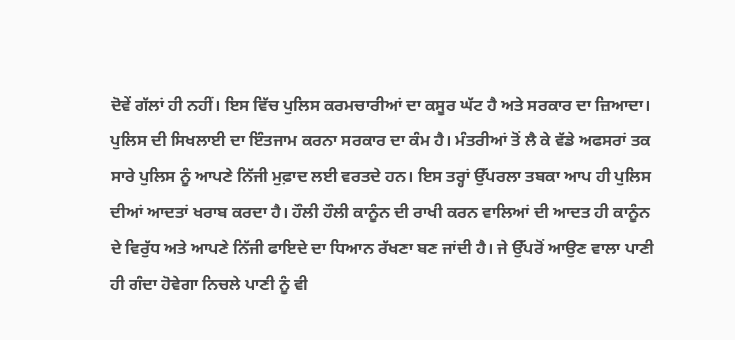ਦੋਵੇਂ ਗੱਲਾਂ ਹੀ ਨਹੀਂ। ਇਸ ਵਿੱਚ ਪੁਲਿਸ ਕਰਮਚਾਰੀਆਂ ਦਾ ਕਸੂਰ ਘੱਟ ਹੈ ਅਤੇ ਸਰਕਾਰ ਦਾ ਜ਼ਿਆਦਾ। ਪੁਲਿਸ ਦੀ ਸਿਖਲਾਈ ਦਾ ਇੰਤਜਾਮ ਕਰਨਾ ਸਰਕਾਰ ਦਾ ਕੰਮ ਹੈ। ਮੰਤਰੀਆਂ ਤੋਂ ਲੈ ਕੇ ਵੱਡੇ ਅਫਸਰਾਂ ਤਕ ਸਾਰੇ ਪੁਲਿਸ ਨੂੰ ਆਪਣੇ ਨਿੱਜੀ ਮੁਫ਼ਾਦ ਲਈ ਵਰਤਦੇ ਹਨ। ਇਸ ਤਰ੍ਹਾਂ ਉੱਪਰਲਾ ਤਬਕਾ ਆਪ ਹੀ ਪੁਲਿਸ ਦੀਆਂ ਆਦਤਾਂ ਖਰਾਬ ਕਰਦਾ ਹੈ। ਹੌਲੀ ਹੌਲੀ ਕਾਨੂੰਨ ਦੀ ਰਾਖੀ ਕਰਨ ਵਾਲਿਆਂ ਦੀ ਆਦਤ ਹੀ ਕਾਨੂੰਨ ਦੇ ਵਿਰੁੱਧ ਅਤੇ ਆਪਣੇ ਨਿੱਜੀ ਫਾਇਦੇ ਦਾ ਧਿਆਨ ਰੱਖਣਾ ਬਣ ਜਾਂਦੀ ਹੈ। ਜੇ ਉੱਪਰੋਂ ਆਉਣ ਵਾਲਾ ਪਾਣੀ ਹੀ ਗੰਦਾ ਹੋਵੇਗਾ ਨਿਚਲੇ ਪਾਣੀ ਨੂੰ ਵੀ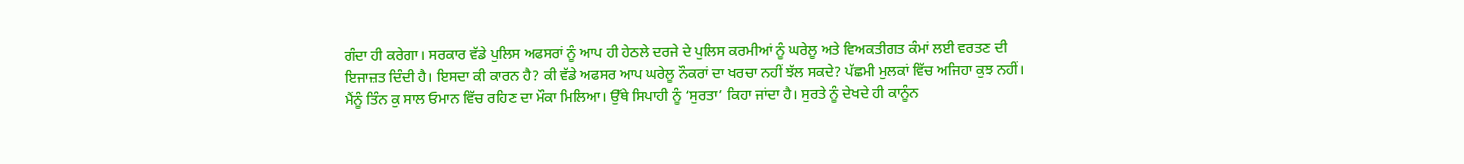ਗੰਦਾ ਹੀ ਕਰੇਗਾ। ਸਰਕਾਰ ਵੱਡੇ ਪੁਲਿਸ ਅਫਸਰਾਂ ਨੂੰ ਆਪ ਹੀ ਹੇਠਲੇ ਦਰਜੇ ਦੇ ਪੁਲਿਸ ਕਰਮੀਆਂ ਨੂੰ ਘਰੇਲੂ ਅਤੇ ਵਿਅਕਤੀਗਤ ਕੰਮਾਂ ਲਈ ਵਰਤਣ ਦੀ ਇਜਾਜ਼ਤ ਦਿੰਦੀ ਹੈ। ਇਸਦਾ ਕੀ ਕਾਰਨ ਹੈ? ਕੀ ਵੱਡੇ ਅਫਸਰ ਆਪ ਘਰੇਲੂ ਨੌਕਰਾਂ ਦਾ ਖਰਚਾ ਨਹੀਂ ਝੱਲ ਸਕਦੇ? ਪੱਛਮੀ ਮੁਲਕਾਂ ਵਿੱਚ ਅਜਿਹਾ ਕੁਝ ਨਹੀਂ।
ਮੈਂਨੂੰ ਤਿੰਨ ਕੁ ਸਾਲ ਓਮਾਨ ਵਿੱਚ ਰਹਿਣ ਦਾ ਮੌਕਾ ਮਿਲਿਆ। ਉੱਥੇ ਸਿਪਾਹੀ ਨੂੰ ‘ਸੁਰਤਾ’ ਕਿਹਾ ਜਾਂਦਾ ਹੈ। ਸੁਰਤੇ ਨੂੰ ਦੇਖਦੇ ਹੀ ਕਾਨੂੰਨ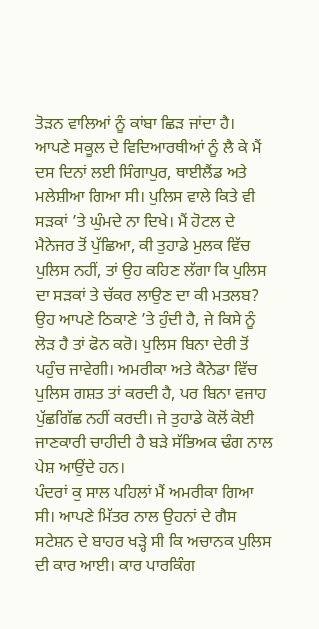ਤੋੜਨ ਵਾਲਿਆਂ ਨੂੰ ਕਾਂਬਾ ਛਿੜ ਜਾਂਦਾ ਹੈ। ਆਪਣੇ ਸਕੂਲ ਦੇ ਵਿਦਿਆਰਥੀਆਂ ਨੂੰ ਲੈ ਕੇ ਮੈਂ ਦਸ ਦਿਨਾਂ ਲਈ ਸਿੰਗਾਪੁਰ, ਥਾਈਲੈਂਡ ਅਤੇ ਮਲੇਸ਼ੀਆ ਗਿਆ ਸੀ। ਪੁਲਿਸ ਵਾਲੇ ਕਿਤੇ ਵੀ ਸੜਕਾਂ ’ਤੇ ਘੁੰਮਦੇ ਨਾ ਦਿਖੇ। ਮੈਂ ਹੋਟਲ ਦੇ ਮੈਨੇਜਰ ਤੋਂ ਪੁੱਛਿਆ, ਕੀ ਤੁਹਾਡੇ ਮੁਲਕ ਵਿੱਚ ਪੁਲਿਸ ਨਹੀਂ, ਤਾਂ ਉਹ ਕਹਿਣ ਲੱਗਾ ਕਿ ਪੁਲਿਸ ਦਾ ਸੜਕਾਂ ਤੇ ਚੱਕਰ ਲਾਉਣ ਦਾ ਕੀ ਮਤਲਬ? ਉਹ ਆਪਣੇ ਠਿਕਾਣੇ ’ਤੇ ਹੁੰਦੀ ਹੈ, ਜੇ ਕਿਸੇ ਨੂੰ ਲੋੜ ਹੈ ਤਾਂ ਫੋਨ ਕਰੋ। ਪੁਲਿਸ ਬਿਨਾ ਦੇਰੀ ਤੋਂ ਪਹੁੰਚ ਜਾਵੇਗੀ। ਅਮਰੀਕਾ ਅਤੇ ਕੈਨੇਡਾ ਵਿੱਚ ਪੁਲਿਸ ਗਸ਼ਤ ਤਾਂ ਕਰਦੀ ਹੈ, ਪਰ ਬਿਨਾ ਵਜਾਹ ਪੁੱਛਗਿੱਛ ਨਹੀਂ ਕਰਦੀ। ਜੇ ਤੁਹਾਡੇ ਕੋਲੋਂ ਕੋਈ ਜਾਣਕਾਰੀ ਚਾਹੀਦੀ ਹੈ ਬੜੇ ਸੱਭਿਅਕ ਢੰਗ ਨਾਲ ਪੇਸ਼ ਆਉਂਦੇ ਹਨ।
ਪੰਦਰਾਂ ਕੁ ਸਾਲ ਪਹਿਲਾਂ ਮੈਂ ਅਮਰੀਕਾ ਗਿਆ ਸੀ। ਆਪਣੇ ਮਿੱਤਰ ਨਾਲ ਉਹਨਾਂ ਦੇ ਗੈਸ ਸਟੇਸ਼ਨ ਦੇ ਬਾਹਰ ਖੜ੍ਹੇ ਸੀ ਕਿ ਅਚਾਨਕ ਪੁਲਿਸ ਦੀ ਕਾਰ ਆਈ। ਕਾਰ ਪਾਰਕਿੰਗ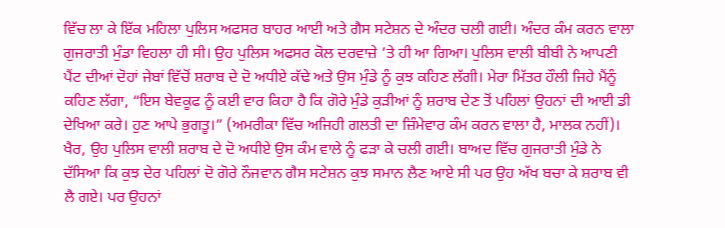ਵਿੱਚ ਲਾ ਕੇ ਇੱਕ ਮਹਿਲਾ ਪੁਲਿਸ ਅਫਸਰ ਬਾਹਰ ਆਈ ਅਤੇ ਗੈਸ ਸਟੇਸ਼ਨ ਦੇ ਅੰਦਰ ਚਲੀ ਗਈ। ਅੰਦਰ ਕੰਮ ਕਰਨ ਵਾਲਾ ਗੁਜਰਾਤੀ ਮੁੰਡਾ ਵਿਹਲਾ ਹੀ ਸੀ। ਉਹ ਪੁਲਿਸ ਅਫਸਰ ਕੋਲ ਦਰਵਾਜ਼ੇ ’ਤੇ ਹੀ ਆ ਗਿਆ। ਪੁਲਿਸ ਵਾਲੀ ਬੀਬੀ ਨੇ ਆਪਣੀ ਪੈਂਟ ਦੀਆਂ ਦੋਹਾਂ ਜੇਬਾਂ ਵਿੱਚੋਂ ਸ਼ਰਾਬ ਦੇ ਦੋ ਅਧੀਏ ਕੱਢੇ ਅਤੇ ਉਸ ਮੁੰਡੇ ਨੂੰ ਕੁਝ ਕਹਿਣ ਲੱਗੀ। ਮੇਰਾ ਮਿੱਤਰ ਹੌਲੀ ਜਿਹੇ ਮੈਂਨੂੰ ਕਹਿਣ ਲੱਗਾ, “ਇਸ ਬੇਵਕੂਫ ਨੂੰ ਕਈ ਵਾਰ ਕਿਹਾ ਹੈ ਕਿ ਗੋਰੇ ਮੁੰਡੇ ਕੁੜੀਆਂ ਨੂੰ ਸ਼ਰਾਬ ਦੇਣ ਤੋਂ ਪਹਿਲਾਂ ਉਹਨਾਂ ਦੀ ਆਈ ਡੀ ਦੇਖਿਆ ਕਰੇ। ਹੁਣ ਆਪੇ ਭੁਗਤੂ।” (ਅਮਰੀਕਾ ਵਿੱਚ ਅਜਿਹੀ ਗਲਤੀ ਦਾ ਜ਼ਿੰਮੇਵਾਰ ਕੰਮ ਕਰਨ ਵਾਲਾ ਹੈ, ਮਾਲਕ ਨਹੀਂ)। ਖੈਰ, ਉਹ ਪੁਲਿਸ ਵਾਲੀ ਸ਼ਰਾਬ ਦੇ ਦੋ ਅਧੀਏ ਉਸ ਕੰਮ ਵਾਲੇ ਨੂੰ ਫੜਾ ਕੇ ਚਲੀ ਗਈ। ਬਾਅਦ ਵਿੱਚ ਗੁਜਰਾਤੀ ਮੁੰਡੇ ਨੇ ਦੱਸਿਆ ਕਿ ਕੁਝ ਦੇਰ ਪਹਿਲਾਂ ਦੋ ਗੋਰੇ ਨੌਜਵਾਨ ਗੈਸ ਸਟੇਸ਼ਨ ਕੁਝ ਸਮਾਨ ਲੈਣ ਆਏ ਸੀ ਪਰ ਉਹ ਅੱਖ ਬਚਾ ਕੇ ਸ਼ਰਾਬ ਵੀ ਲੈ ਗਏ। ਪਰ ਉਹਨਾਂ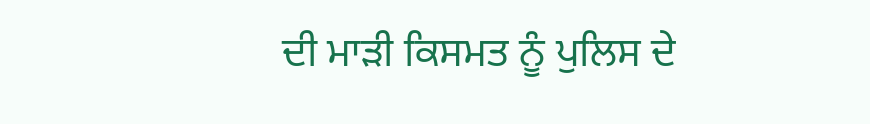ਦੀ ਮਾੜੀ ਕਿਸਮਤ ਨੂੰ ਪੁਲਿਸ ਦੇ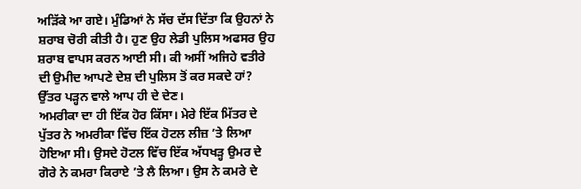ਅੜਿੱਕੇ ਆ ਗਏ। ਮੁੰਡਿਆਂ ਨੇ ਸੱਚ ਦੱਸ ਦਿੱਤਾ ਕਿ ਉਹਨਾਂ ਨੇ ਸ਼ਰਾਬ ਚੋਰੀ ਕੀਤੀ ਹੈ। ਹੁਣ ਉਹ ਲੇਡੀ ਪੁਲਿਸ ਅਫਸਰ ਉਹ ਸ਼ਰਾਬ ਵਾਪਸ ਕਰਨ ਆਈ ਸੀ। ਕੀ ਅਸੀਂ ਅਜਿਹੇ ਵਤੀਰੇ ਦੀ ਉਮੀਦ ਆਪਣੇ ਦੇਸ਼ ਦੀ ਪੁਲਿਸ ਤੋਂ ਕਰ ਸਕਦੇ ਹਾਂ? ਉੱਤਰ ਪੜ੍ਹਨ ਵਾਲੇ ਆਪ ਹੀ ਦੇ ਦੇਣ।
ਅਮਰੀਕਾ ਦਾ ਹੀ ਇੱਕ ਹੋਰ ਕਿੱਸਾ। ਮੇਰੇ ਇੱਕ ਮਿੱਤਰ ਦੇ ਪੁੱਤਰ ਨੇ ਅਮਰੀਕਾ ਵਿੱਚ ਇੱਕ ਹੋਟਲ ਲੀਜ਼ ’ਤੇ ਲਿਆ ਹੋਇਆ ਸੀ। ਉਸਦੇ ਹੋਟਲ ਵਿੱਚ ਇੱਕ ਅੱਧਖੜ੍ਹ ਉਮਰ ਦੇ ਗੋਰੇ ਨੇ ਕਮਰਾ ਕਿਰਾਏ ’ਤੇ ਲੈ ਲਿਆ। ਉਸ ਨੇ ਕਮਰੇ ਦੇ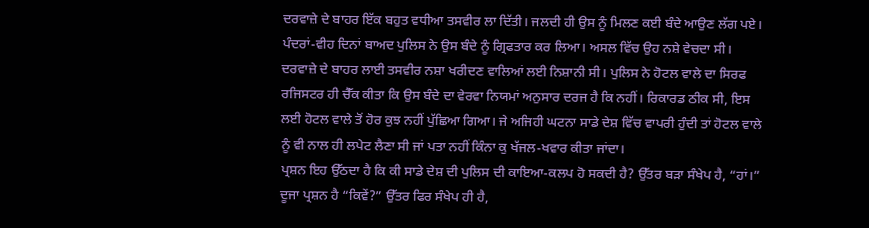ਦਰਵਾਜ਼ੇ ਦੇ ਬਾਹਰ ਇੱਕ ਬਹੁਤ ਵਧੀਆ ਤਸਵੀਰ ਲਾ ਦਿੱਤੀ। ਜਲਦੀ ਹੀ ਉਸ ਨੂੰ ਮਿਲਣ ਕਈ ਬੰਦੇ ਆਉਣ ਲੱਗ ਪਏ। ਪੰਦਰਾਂ-ਵੀਹ ਦਿਨਾਂ ਬਾਅਦ ਪੁਲਿਸ ਨੇ ਉਸ ਬੰਦੇ ਨੂੰ ਗ੍ਰਿਫਤਾਰ ਕਰ ਲਿਆ। ਅਸਲ ਵਿੱਚ ਉਹ ਨਸ਼ੇ ਵੇਚਦਾ ਸੀ। ਦਰਵਾਜ਼ੇ ਦੇ ਬਾਹਰ ਲਾਈ ਤਸਵੀਰ ਨਸ਼ਾ ਖਰੀਦਣ ਵਾਲਿਆਂ ਲਈ ਨਿਸ਼ਾਨੀ ਸੀ। ਪੁਲਿਸ ਨੇ ਹੋਟਲ ਵਾਲੇ ਦਾ ਸਿਰਫ ਰਜਿਸਟਰ ਹੀ ਚੈੱਕ ਕੀਤਾ ਕਿ ਉਸ ਬੰਦੇ ਦਾ ਵੇਰਵਾ ਨਿਯਮਾਂ ਅਨੁਸਾਰ ਦਰਜ ਹੈ ਕਿ ਨਹੀਂ। ਰਿਕਾਰਡ ਠੀਕ ਸੀ, ਇਸ ਲਈ ਹੋਟਲ ਵਾਲੇ ਤੋਂ ਹੋਰ ਕੁਝ ਨਹੀਂ ਪੁੱਛਿਆ ਗਿਆ। ਜੇ ਅਜਿਹੀ ਘਟਨਾ ਸਾਡੇ ਦੇਸ਼ ਵਿੱਚ ਵਾਪਰੀ ਹੁੰਦੀ ਤਾਂ ਹੋਟਲ ਵਾਲੇ ਨੂੰ ਵੀ ਨਾਲ ਹੀ ਲਪੇਟ ਲੈਣਾ ਸੀ ਜਾਂ ਪਤਾ ਨਹੀਂ ਕਿੰਨਾ ਕੁ ਖੱਜਲ-ਖਵਾਰ ਕੀਤਾ ਜਾਂਦਾ।
ਪ੍ਰਸ਼ਨ ਇਹ ਉੱਠਦਾ ਹੈ ਕਿ ਕੀ ਸਾਡੇ ਦੇਸ਼ ਦੀ ਪੁਲਿਸ ਦੀ ਕਾਇਆ-ਕਲਪ ਹੋ ਸਕਦੀ ਹੈ? ਉੱਤਰ ਬੜਾ ਸੰਖੇਪ ਹੈ, “ਹਾਂ।” ਦੂਜਾ ਪ੍ਰਸ਼ਨ ਹੈ “ਕਿਵੇਂ?” ਉੱਤਰ ਫਿਰ ਸੰਖੇਪ ਹੀ ਹੈ,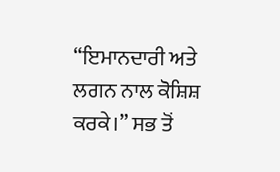“ਇਮਾਨਦਾਰੀ ਅਤੇ ਲਗਨ ਨਾਲ ਕੋਸ਼ਿਸ਼ ਕਰਕੇ।” ਸਭ ਤੋਂ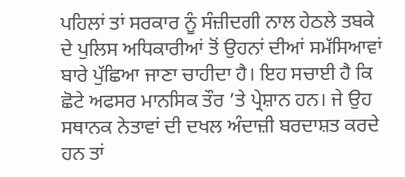ਪਹਿਲਾਂ ਤਾਂ ਸਰਕਾਰ ਨੂੰ ਸੰਜ਼ੀਦਗੀ ਨਾਲ ਹੇਠਲੇ ਤਬਕੇ ਦੇ ਪੁਲਿਸ ਅਧਿਕਾਰੀਆਂ ਤੋਂ ਉਹਨਾਂ ਦੀਆਂ ਸਮੱਸਿਆਵਾਂ ਬਾਰੇ ਪੁੱਛਿਆ ਜਾਣਾ ਚਾਹੀਦਾ ਹੈ। ਇਹ ਸਚਾਈ ਹੈ ਕਿ ਛੋਟੇ ਅਫਸਰ ਮਾਨਸਿਕ ਤੌਰ ’ਤੇ ਪ੍ਰੇਸ਼ਾਨ ਹਨ। ਜੇ ਉਹ ਸਥਾਨਕ ਨੇਤਾਵਾਂ ਦੀ ਦਖਲ ਅੰਦਾਜ਼ੀ ਬਰਦਾਸ਼ਤ ਕਰਦੇ ਹਨ ਤਾਂ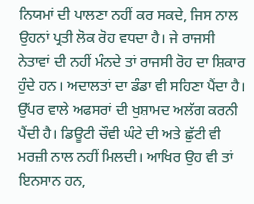ਨਿਯਮਾਂ ਦੀ ਪਾਲਣਾ ਨਹੀਂ ਕਰ ਸਕਦੇ, ਜਿਸ ਨਾਲ ਉਹਨਾਂ ਪ੍ਰਤੀ ਲੋਕ ਰੋਹ ਵਧਦਾ ਹੈ। ਜੇ ਰਾਜਸੀ ਨੇਤਾਵਾਂ ਦੀ ਨਹੀਂ ਮੰਨਦੇ ਤਾਂ ਰਾਜਸੀ ਰੋਹ ਦਾ ਸ਼ਿਕਾਰ ਹੁੰਦੇ ਹਨ। ਅਦਾਲਤਾਂ ਦਾ ਡੰਡਾ ਵੀ ਸਹਿਣਾ ਪੈਂਦਾ ਹੈ। ਉੱਪਰ ਵਾਲੇ ਅਫਸਰਾਂ ਦੀ ਖੁਸ਼ਾਮਦ ਅਲੱਗ ਕਰਨੀ ਪੈਂਦੀ ਹੈ। ਡਿਊਟੀ ਚੌਵੀ ਘੰਟੇ ਦੀ ਅਤੇ ਛੁੱਟੀ ਵੀ ਮਰਜ਼ੀ ਨਾਲ ਨਹੀਂ ਮਿਲਦੀ। ਆਖਿਰ ਉਹ ਵੀ ਤਾਂ ਇਨਸਾਨ ਹਨ,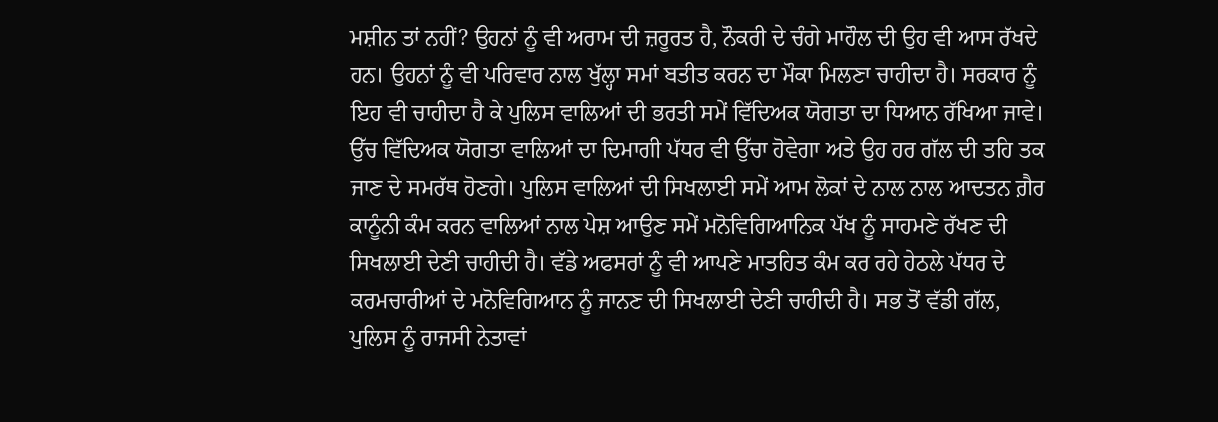ਮਸ਼ੀਨ ਤਾਂ ਨਹੀਂ? ਉਹਨਾਂ ਨੂੰ ਵੀ ਅਰਾਮ ਦੀ ਜ਼ਰੂਰਤ ਹੈ, ਨੌਕਰੀ ਦੇ ਚੰਗੇ ਮਾਹੌਲ ਦੀ ਉਹ ਵੀ ਆਸ ਰੱਖਦੇ ਹਨ। ਉਹਨਾਂ ਨੂੰ ਵੀ ਪਰਿਵਾਰ ਨਾਲ ਖੁੱਲ੍ਹਾ ਸਮਾਂ ਬਤੀਤ ਕਰਨ ਦਾ ਮੌਕਾ ਮਿਲਣਾ ਚਾਹੀਦਾ ਹੈ। ਸਰਕਾਰ ਨੂੰ ਇਹ ਵੀ ਚਾਹੀਦਾ ਹੈ ਕੇ ਪੁਲਿਸ ਵਾਲਿਆਂ ਦੀ ਭਰਤੀ ਸਮੇਂ ਵਿੱਦਿਅਕ ਯੋਗਤਾ ਦਾ ਧਿਆਨ ਰੱਖਿਆ ਜਾਵੇ। ਉੱਚ ਵਿੱਦਿਅਕ ਯੋਗਤਾ ਵਾਲਿਆਂ ਦਾ ਦਿਮਾਗੀ ਪੱਧਰ ਵੀ ਉੱਚਾ ਹੋਵੇਗਾ ਅਤੇ ਉਹ ਹਰ ਗੱਲ ਦੀ ਤਹਿ ਤਕ ਜਾਣ ਦੇ ਸਮਰੱਥ ਹੋਣਗੇ। ਪੁਲਿਸ ਵਾਲਿਆਂ ਦੀ ਸਿਖਲਾਈ ਸਮੇਂ ਆਮ ਲੋਕਾਂ ਦੇ ਨਾਲ ਨਾਲ ਆਦਤਨ ਗ਼ੈਰ ਕਾਨੂੰਨੀ ਕੰਮ ਕਰਨ ਵਾਲਿਆਂ ਨਾਲ ਪੇਸ਼ ਆਉਣ ਸਮੇਂ ਮਨੋਵਿਗਿਆਨਿਕ ਪੱਖ ਨੂੰ ਸਾਹਮਣੇ ਰੱਖਣ ਦੀ ਸਿਖਲਾਈ ਦੇਣੀ ਚਾਹੀਦੀ ਹੈ। ਵੱਡੇ ਅਫਸਰਾਂ ਨੂੰ ਵੀ ਆਪਣੇ ਮਾਤਹਿਤ ਕੰਮ ਕਰ ਰਹੇ ਹੇਠਲੇ ਪੱਧਰ ਦੇ ਕਰਮਚਾਰੀਆਂ ਦੇ ਮਨੋਵਿਗਿਆਨ ਨੂੰ ਜਾਨਣ ਦੀ ਸਿਖਲਾਈ ਦੇਣੀ ਚਾਹੀਦੀ ਹੈ। ਸਭ ਤੋਂ ਵੱਡੀ ਗੱਲ, ਪੁਲਿਸ ਨੂੰ ਰਾਜਸੀ ਨੇਤਾਵਾਂ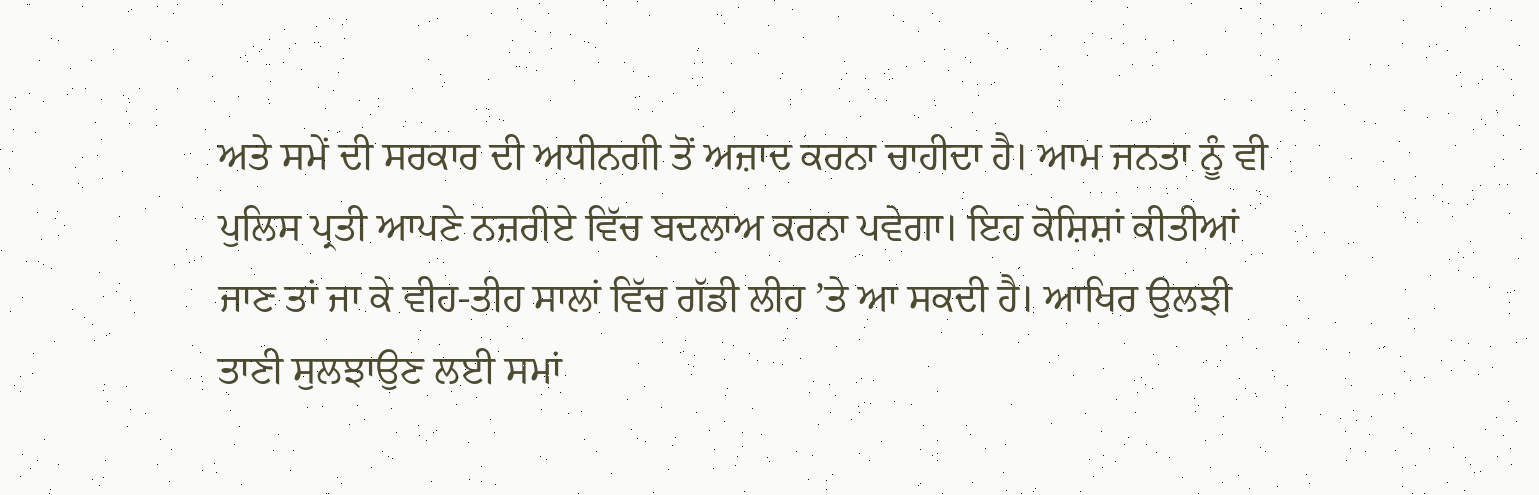ਅਤੇ ਸਮੇਂ ਦੀ ਸਰਕਾਰ ਦੀ ਅਧੀਨਗੀ ਤੋਂ ਅਜ਼ਾਦ ਕਰਨਾ ਚਾਹੀਦਾ ਹੈ। ਆਮ ਜਨਤਾ ਨੂੰ ਵੀ ਪੁਲਿਸ ਪ੍ਰਤੀ ਆਪਣੇ ਨਜ਼ਰੀਏ ਵਿੱਚ ਬਦਲਾਅ ਕਰਨਾ ਪਵੇਗਾ। ਇਹ ਕੋਸ਼ਿਸ਼ਾਂ ਕੀਤੀਆਂ ਜਾਣ ਤਾਂ ਜਾ ਕੇ ਵੀਹ-ਤੀਹ ਸਾਲਾਂ ਵਿੱਚ ਗੱਡੀ ਲੀਹ ’ਤੇ ਆ ਸਕਦੀ ਹੈ। ਆਖਿਰ ਉਲਝੀ ਤਾਣੀ ਸੁਲਝਾਉਣ ਲਈ ਸਮਾਂ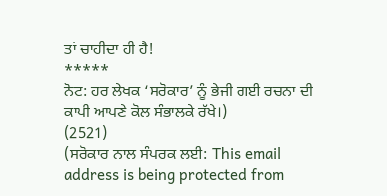ਤਾਂ ਚਾਹੀਦਾ ਹੀ ਹੈ!
*****
ਨੋਟ: ਹਰ ਲੇਖਕ ‘ਸਰੋਕਾਰ’ ਨੂੰ ਭੇਜੀ ਗਈ ਰਚਨਾ ਦੀ ਕਾਪੀ ਆਪਣੇ ਕੋਲ ਸੰਭਾਲਕੇ ਰੱਖੇ।)
(2521)
(ਸਰੋਕਾਰ ਨਾਲ ਸੰਪਰਕ ਲਈ: This email address is being protected from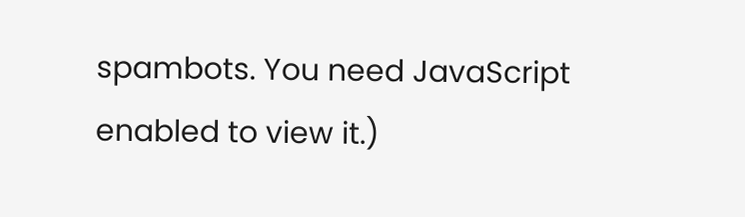spambots. You need JavaScript enabled to view it.)